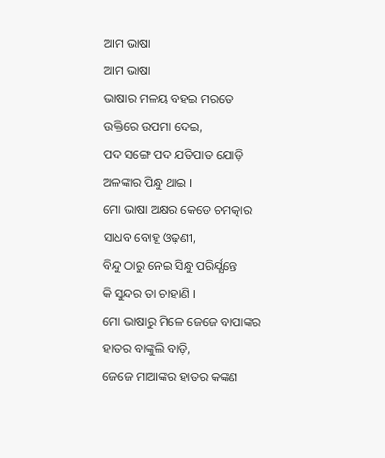ଆମ ଭାଷା
ଆମ ଭାଷା
ଭାଷାର ମଳୟ ବହଇ ମରତେ
ଉକ୍ତିରେ ଉପମା ଦେଇ,
ପଦ ସଙ୍ଗେ ପଦ ଯତିପାତ ଯୋଡ଼ି
ଅଳଙ୍କାର ପିନ୍ଧୁ ଥାଇ ।
ମୋ ଭାଷା ଅକ୍ଷର କେଡେ ଚମତ୍କାର
ସାଧବ ବୋହୂ ଓଢ଼ଣୀ,
ବିନ୍ଦୁ ଠାରୁ ନେଇ ସିନ୍ଧୁ ପରିର୍ଯ୍ଯନ୍ତେ
କି ସୁନ୍ଦର ତା ଚାହାଣି ।
ମୋ ଭାଷାରୁ ମିଳେ ଜେଜେ ବାପାଙ୍କର
ହାତର ବାଙ୍କୁଲି ବାଡ଼ି,
ଜେଜେ ମାଆଙ୍କର ହାତର କଙ୍କଣ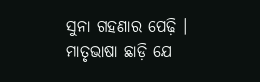ସୁନା ଗହଣାର ପେଢ଼ି ।
ମାତୃଭାଷା ଛାଡ଼ି ଯେ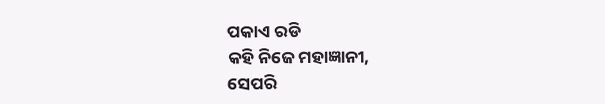ପକାଏ ରଡି
କହି ନିଜେ ମହାଜ୍ଞାନୀ,
ସେପରି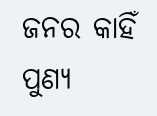ଜନର କାହିଁ ପୁଣ୍ୟ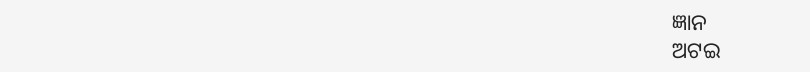ଜ୍ଞାନ
ଅଟଇ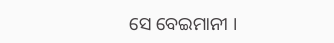ସେ ବେଇମାନୀ ।